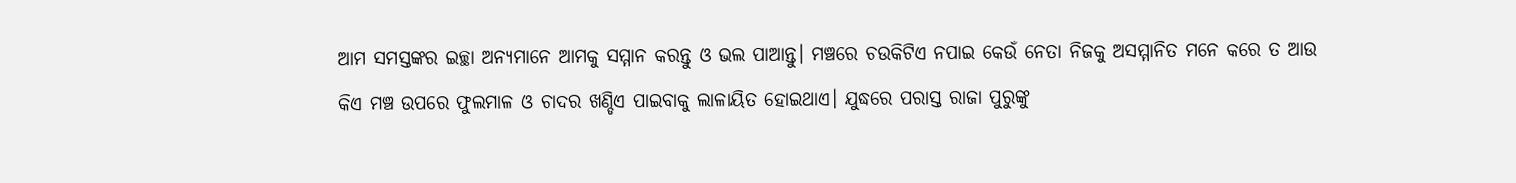ଆମ ସମସ୍ତଙ୍କର ଇଚ୍ଛା ଅନ୍ୟମାନେ ଆମକୁ ସମ୍ମାନ କରନ୍ତୁ ଓ ଭଲ ପାଆନ୍ତୁ। ମଞ୍ଚରେ ଚଉକିଟିଏ ନପାଇ କେଉଁ ନେତା ନିଜକୁ ଅସମ୍ମାନିତ ମନେ କରେ ତ ଆଉ କିଏ ମଞ୍ଚ ଉପରେ ଫୁଲମାଳ ଓ ଚାଦର ଖଣ୍ଡିଏ ପାଇବାକୁ ଲାଳାୟିତ ହୋଇଥାଏ। ଯୁଦ୍ଧରେ ପରାସ୍ତ ରାଜା ପୁରୁଙ୍କୁ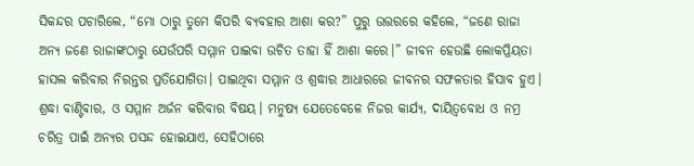ସିକନ୍ଦର ପଚାରିଲେ, “ମୋ ଠାରୁ ତୁମେ କିପରି ବ୍ୟବହାର ଆଶା କର?” ପୁରୁ ଉତ୍ତରରେ କହିଲେ, “ଜଣେ ରାଜା ଅନ୍ୟ ଜଣେ ରାଜାଙ୍କଠାରୁ ଯେଉଁପରି ସମ୍ମାନ ପାଇବା ଉଚିତ ତାହା ହିଁ ଆଶା କରେ।” ଜୀବନ ହେଉଛି ଲୋକପ୍ରିୟତା ହାସଲ କରିବାର ନିରନ୍ତର ପ୍ରତିଯୋଗିତା। ପାଇଥିବା ସମ୍ମାନ ଓ ଶ୍ରଦ୍ଧାର ଆଧାରରେ ଜୀବନର ସଫଳତାର ହିସାବ ହୁଏ। ଶ୍ରଦ୍ଧା ବାଣ୍ଟିବାର, ଓ ସମ୍ମାନ ଅର୍ଜନ କରିବାର ବିଷୟ। ମନୁଷ୍ୟ ଯେତେବେଳେ ନିଜର କାର୍ଯ୍ୟ, ଦାୟିତ୍ବବୋଧ ଓ ନମ୍ର ଚରିତ୍ର ପାଇଁ ଅନ୍ୟର ପସନ୍ଦ ହୋଇଯାଏ, ସେହିଠାରେ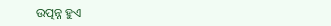ଉତ୍ପନ୍ନ ହୁଏ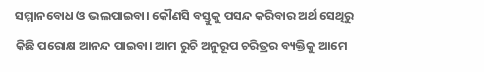ସମ୍ମାନବୋଧ ଓ ଭଲପାଇବା। କୌଣସି ବସ୍ତୁକୁ ପସନ୍ଦ କରିବାର ଅର୍ଥ ସେଥିରୁ କିଛି ପରୋକ୍ଷ ଆନନ୍ଦ ପାଇବା। ଆମ ରୁଚି ଅନୁରୂପ ଚରିତ୍ରର ବ୍ୟକ୍ତିକୁ ଆମେ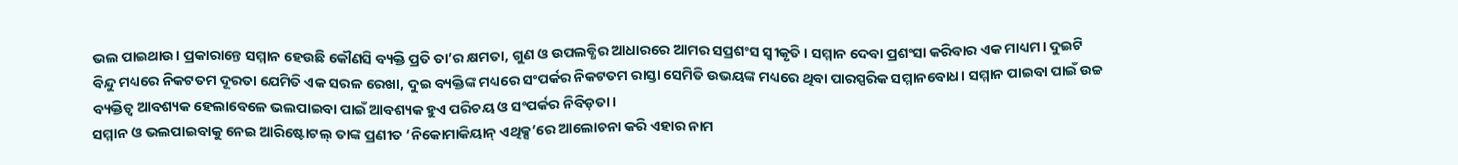ଭଲ ପାଇଥାଉ। ପ୍ରକାରାନ୍ତେ ସମ୍ମାନ ହେଉଛି କୌଣସି ବ୍ୟକ୍ତି ପ୍ରତି ତା’ର କ୍ଷମତା, ଗୁଣ ଓ ଉପଲବ୍ଧିର ଆଧାରରେ ଆମର ସପ୍ରଶଂସ ସ୍ବୀକୃତି। ସମ୍ମାନ ଦେବା ପ୍ରଶଂସା କରିବାର ଏକ ମାଧ୍ୟମ। ଦୁଇଟି ବିନ୍ଦୁ ମଧ୍ୟରେ ନିକଟତମ ଦୂରତା ଯେମିତି ଏକ ସରଳ ରେଖା, ଦୁଇ ବ୍ୟକ୍ତିଙ୍କ ମଧ୍ୟରେ ସଂପର୍କର ନିକଟତମ ରାସ୍ତା ସେମିତି ଉଭୟଙ୍କ ମଧ୍ୟରେ ଥିବା ପାରସ୍ପରିକ ସମ୍ମାନବୋଧ। ସମ୍ମାନ ପାଇବା ପାଇଁ ଉଚ୍ଚ ବ୍ୟକ୍ତିତ୍ବ ଆବଶ୍ୟକ ହେଲାବେଳେ ଭଲପାଇବା ପାଇଁ ଆବଶ୍ୟକ ହୁଏ ପରିଚୟ ଓ ସଂପର୍କର ନିବିଡ଼ତା।
ସମ୍ମାନ ଓ ଭଲପାଇବାକୁ ନେଇ ଆରିଷ୍ଟୋଟଲ୍ ତାଙ୍କ ପ୍ରଣୀତ ‘ନିକୋମାକିୟାନ୍ ଏଥିକ୍ସ’ରେ ଆଲୋଚନା କରି ଏହାର ନାମ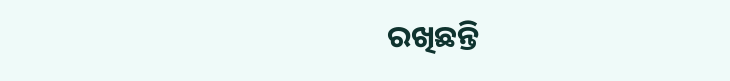ରଖିଛନ୍ତି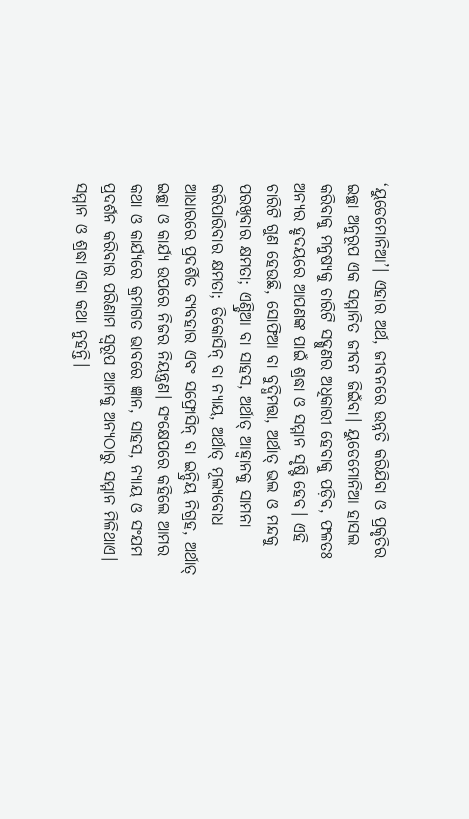‘ୟୁଡେମୋନିଆ’। ଏହାର ଅର୍ଥ, ଜୀବନରେ ଉନ୍ନତି କରିଯିବା ଓ ପ୍ରକୃତିର ଇଚ୍ଛା ଅନୁରୂପ ଏକ ସମ୍ମାନିତ ଜୀବନ ଜିଇଁବା। ୟୁଡେମୋନିଆ ହାସଲ କରିବାକୁ ମନୁଷ୍ୟକୁ ଚାରିଟି ସଦ୍ଗୁଣର ଅଧିକାରୀ ହେବାକୁ ପଡ଼ିବ, ଫଳତଃ ଅନ୍ୟର ହୃଦୟରେ ଆପଣଙ୍କ ପାଇଁ ଶ୍ରଦ୍ଧା ଓ ସମ୍ମାନ ସୃଷ୍ଟି ହେବ। ଏହି ଚାରିଟି ଗୁଣ ହେଉଛି, ସୋଫିଆ ବା ବୁଦ୍ଧିମତ୍ତା, ଅର୍ଥାତ୍ ଭଲ ଓ ମନ୍ଦକୁ ପରଖିବାର କ୍ଷମତା; ଏଣ୍ଡ୍ରିଆ ବା ସାହସ, ଅର୍ଥାତ୍ ଆହ୍ବାନକୁ ସାମନା କରିପାରିବାର କ୍ଷମତା; ଡିକୋସିନ୍ ବା ନ୍ୟାୟ, ଅର୍ଥାତ୍ ମୂଲ୍ୟବୋଧ ଆଧାରରେ ପ୍ରଦର୍ଶିତ ବ୍ୟବହାର ଏବଂ ସଫ୍ରୋସିନ୍ ବା ଇନ୍ଦ୍ରିୟ ନିଗ୍ରହ, ଅର୍ଥାତ୍ ଇଚ୍ଛା ଓ କାର୍ଯ୍ୟ ଉପରେ ନିଜର ନିୟନ୍ତ୍ରଣ। ସଂକ୍ଷେପରେ କହିଲେ ଆମର କଥା ଓ କାର୍ଯ୍ୟରେ କ୍ରମାଗତ ଭାବରେ ଜ୍ଞାନ, ସାହସ, ନ୍ୟାୟ ଓ ସଂଯମ ପ୍ରଦର୍ଶନ କରିବାର ପରିଣାମ ସ୍ବରୂପ ଆମକୁ ଅନ୍ୟଠାରୁ ସମ୍ମାନ ମିଳିଥାଏ। ସମ୍ମାନ ଓ ଶ୍ରଦ୍ଧା ଏକା କଥା ନୁହନ୍ତି।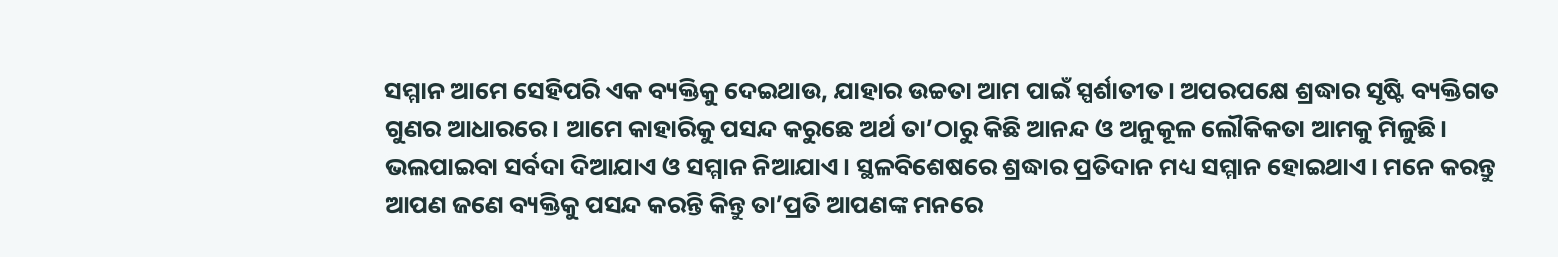ସମ୍ମାନ ଆମେ ସେହିପରି ଏକ ବ୍ୟକ୍ତିକୁ ଦେଇଥାଉ, ଯାହାର ଉଚ୍ଚତା ଆମ ପାଇଁ ସ୍ପର୍ଶାତୀତ। ଅପରପକ୍ଷେ ଶ୍ରଦ୍ଧାର ସୃଷ୍ଟି ବ୍ୟକ୍ତିଗତ ଗୁଣର ଆଧାରରେ। ଆମେ କାହାରିକୁ ପସନ୍ଦ କରୁଛେ ଅର୍ଥ ତା’ଠାରୁ କିଛି ଆନନ୍ଦ ଓ ଅନୁକୂଳ ଲୌକିକତା ଆମକୁ ମିଳୁଛି। ଭଲପାଇବା ସର୍ବଦା ଦିଆଯାଏ ଓ ସମ୍ମାନ ନିଆଯାଏ। ସ୍ଥଳବିଶେଷରେ ଶ୍ରଦ୍ଧାର ପ୍ରତିଦାନ ମଧ୍ୟ ସମ୍ମାନ ହୋଇଥାଏ। ମନେ କରନ୍ତୁ ଆପଣ ଜଣେ ବ୍ୟକ୍ତିକୁ ପସନ୍ଦ କରନ୍ତି କିନ୍ତୁ ତା’ପ୍ରତି ଆପଣଙ୍କ ମନରେ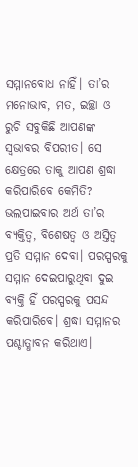ସମ୍ମାନବୋଧ ନାହିଁ। ତା’ର ମନୋଭାବ, ମତ, ଇଚ୍ଛା ଓ ରୁଚି ସବୁକିଛି ଆପଣଙ୍କ ସ୍ବଭାବର ବିପରୀତ। ସେ କ୍ଷେତ୍ରରେ ତାକୁ ଆପଣ ଶ୍ରଦ୍ଧା କରିପାରିବେ କେମିତି? ଭଲପାଇବାର ଅର୍ଥ ତା’ର ବ୍ୟକ୍ତିତ୍ବ, ବିଶେଷତ୍ବ ଓ ଅସ୍ତିତ୍ବ ପ୍ରତି ସମ୍ମାନ ଦେବା। ପରସ୍ପରକୁ ସମ୍ମାନ ଦେଇପାରୁଥିବା ଦୁଇ ବ୍ୟକ୍ତି ହିଁ ପରସ୍ପରକୁ ପସନ୍ଦ କରିପାରିବେ। ଶ୍ରଦ୍ଧା ସମ୍ମାନର ପଶ୍ଚାତ୍ଧାବନ କରିଥାଏ।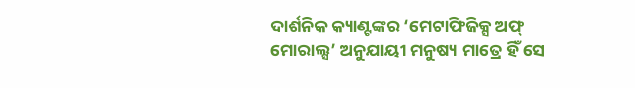ଦାର୍ଶନିକ କ୍ୟାଣ୍ଟଙ୍କର ‘ମେଟାଫିଜିକ୍ସ ଅଫ୍ ମୋରାଲ୍ସ’ ଅନୁଯାୟୀ ମନୁଷ୍ୟ ମାତ୍ରେ ହିଁ ସେ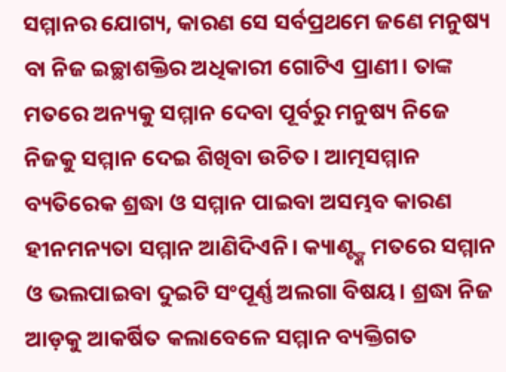ସମ୍ମାନର ଯୋଗ୍ୟ, କାରଣ ସେ ସର୍ବପ୍ରଥମେ ଜଣେ ମନୁଷ୍ୟ ବା ନିଜ ଇଚ୍ଛାଶକ୍ତିର ଅଧିକାରୀ ଗୋଟିଏ ପ୍ରାଣୀ। ତାଙ୍କ ମତରେ ଅନ୍ୟକୁ ସମ୍ମାନ ଦେବା ପୂର୍ବରୁ ମନୁଷ୍ୟ ନିଜେ ନିଜକୁ ସମ୍ମାନ ଦେଇ ଶିଖିବା ଉଚିତ। ଆତ୍ମସମ୍ମାନ ବ୍ୟତିରେକ ଶ୍ରଦ୍ଧା ଓ ସମ୍ମାନ ପାଇବା ଅସମ୍ଭବ କାରଣ ହୀନମନ୍ୟତା ସମ୍ମାନ ଆଣିଦିଏନି। କ୍ୟାଣ୍ଟ୍ଙ୍କ ମତରେ ସମ୍ମାନ ଓ ଭଲପାଇବା ଦୁଇଟି ସଂପୂର୍ଣ୍ଣ ଅଲଗା ବିଷୟ। ଶ୍ରଦ୍ଧା ନିଜ ଆଡ଼କୁ ଆକର୍ଷିତ କଲାବେଳେ ସମ୍ମାନ ବ୍ୟକ୍ତିଗତ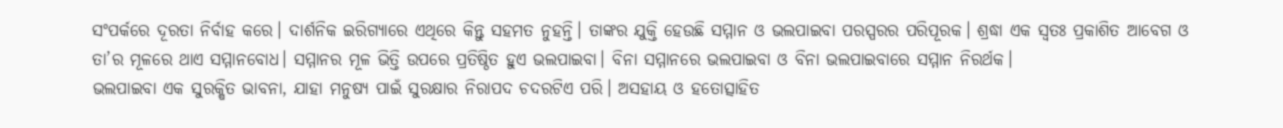ସଂପର୍କରେ ଦୂରତା ନିର୍ବାହ କରେ। ଦାର୍ଶନିକ ଇରିଗ୍ୟାରେ ଏଥିରେ କିନ୍ତୁ ସହମତ ନୁହନ୍ତି। ତାଙ୍କର ଯୁକ୍ତି ହେଉଛି ସମ୍ମାନ ଓ ଭଲପାଇବା ପରସ୍ପରର ପରିପୂରକ। ଶ୍ରଦ୍ଧା ଏକ ସ୍ବତଃ ପ୍ରକାଶିତ ଆବେଗ ଓ ତା’ର ମୂଳରେ ଥାଏ ସମ୍ମାନବୋଧ। ସମ୍ମାନର ମୂଳ ଭିତ୍ତି ଉପରେ ପ୍ରତିଷ୍ଠିତ ହୁଏ ଭଲପାଇବା। ବିନା ସମ୍ମାନରେ ଭଲପାଇବା ଓ ବିନା ଭଲପାଇବାରେ ସମ୍ମାନ ନିରର୍ଥକ।
ଭଲପାଇବା ଏକ ସୁରକ୍ଷିତ ଭାବନା, ଯାହା ମନୁଷ୍ୟ ପାଇଁ ସୁରକ୍ଷାର ନିରାପଦ ଚଦରଟିଏ ପରି। ଅସହାୟ ଓ ହତୋତ୍ସାହିତ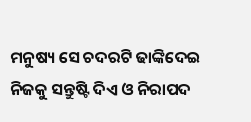ମନୁଷ୍ୟ ସେ ଚଦରଟି ଢାଙ୍କିଦେଇ ନିଜକୁ ସନ୍ତୁଷ୍ଟି ଦିଏ ଓ ନିରାପଦ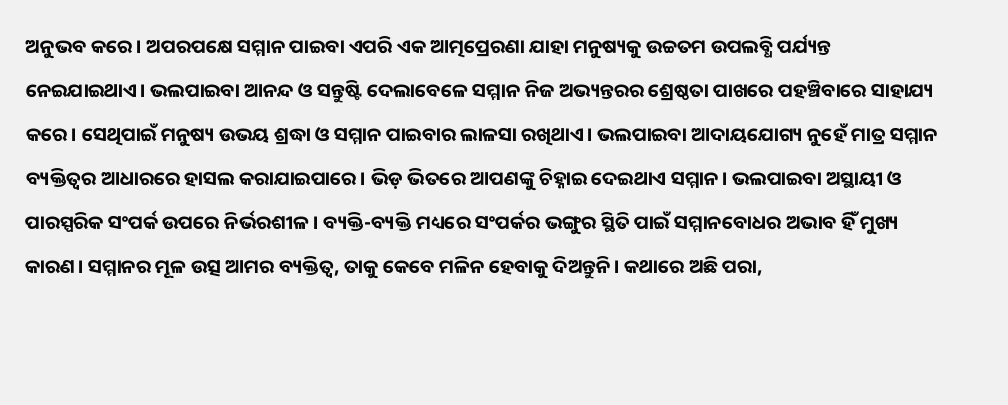ଅନୁଭବ କରେ। ଅପରପକ୍ଷେ ସମ୍ମାନ ପାଇବା ଏପରି ଏକ ଆତ୍ମପ୍ରେରଣା ଯାହା ମନୁଷ୍ୟକୁ ଉଚ୍ଚତମ ଉପଲବ୍ଧି ପର୍ଯ୍ୟନ୍ତ ନେଇଯାଇଥାଏ। ଭଲପାଇବା ଆନନ୍ଦ ଓ ସନ୍ତୁଷ୍ଟି ଦେଲାବେଳେ ସମ୍ମାନ ନିଜ ଅଭ୍ୟନ୍ତରର ଶ୍ରେଷ୍ଠତା ପାଖରେ ପହଞ୍ଚିବାରେ ସାହାଯ୍ୟ କରେ। ସେଥିପାଇଁ ମନୁଷ୍ୟ ଉଭୟ ଶ୍ରଦ୍ଧା ଓ ସମ୍ମାନ ପାଇବାର ଲାଳସା ରଖିଥାଏ। ଭଲପାଇବା ଆଦାୟଯୋଗ୍ୟ ନୁହେଁ ମାତ୍ର ସମ୍ମାନ ବ୍ୟକ୍ତିତ୍ବର ଆଧାରରେ ହାସଲ କରାଯାଇପାରେ। ଭିଡ଼ ଭିତରେ ଆପଣଙ୍କୁ ଚିହ୍ନାଇ ଦେଇଥାଏ ସମ୍ମାନ। ଭଲପାଇବା ଅସ୍ଥାୟୀ ଓ ପାରସ୍ପରିକ ସଂପର୍କ ଉପରେ ନିର୍ଭରଶୀଳ। ବ୍ୟକ୍ତି-ବ୍ୟକ୍ତି ମଧ୍ୟରେ ସଂପର୍କର ଭଙ୍ଗୁର ସ୍ଥିତି ପାଇଁ ସମ୍ମାନବୋଧର ଅଭାବ ହିଁ ମୁଖ୍ୟ କାରଣ। ସମ୍ମାନର ମୂଳ ଉତ୍ସ ଆମର ବ୍ୟକ୍ତିତ୍ବ, ତାକୁ କେବେ ମଳିନ ହେବାକୁ ଦିଅନ୍ତୁନି। କଥାରେ ଅଛି ପରା,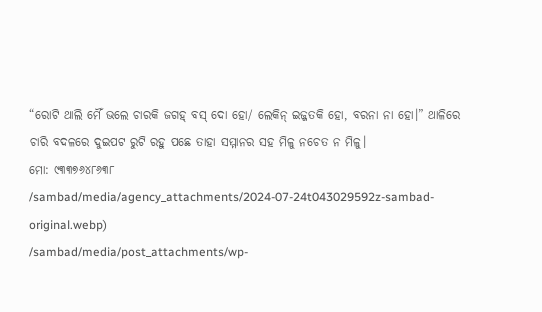“ରୋଟି ଥାଲି ମୈଁ ଭଲେ ଚାରକି ଜଗହ୍ ବସ୍ ଦୋ ହୋ/ ଲେକିନ୍ ଇଜ୍ଜତକି ହୋ, ବରନା ନା ହୋ।” ଥାଳିରେ ଚାରି ବଦଳରେ ଦୁଇପଟ ରୁଟି ରହୁ ପଛେ ତାହା ସମ୍ମାନର ସହ ମିଳୁ ନଚେତ ନ ମିଳୁ।
ମୋ: ୯୩୩୭୬୪୮୬୩୮
/sambad/media/agency_attachments/2024-07-24t043029592z-sambad-original.webp)
/sambad/media/post_attachments/wp-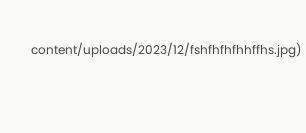content/uploads/2023/12/fshfhfhfhhffhs.jpg)